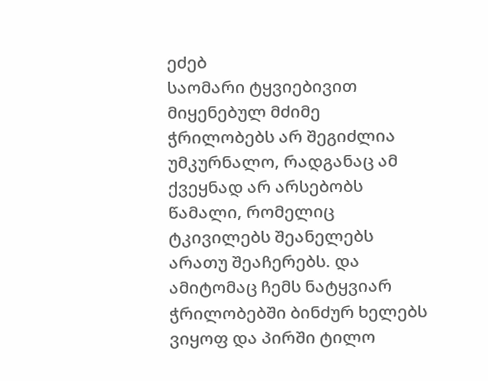ეძებ
საომარი ტყვიებივით მიყენებულ მძიმე ჭრილობებს არ შეგიძლია უმკურნალო, რადგანაც ამ ქვეყნად არ არსებობს წამალი, რომელიც ტკივილებს შეანელებს არათუ შეაჩერებს. და ამიტომაც ჩემს ნატყვიარ ჭრილობებში ბინძურ ხელებს ვიყოფ და პირში ტილო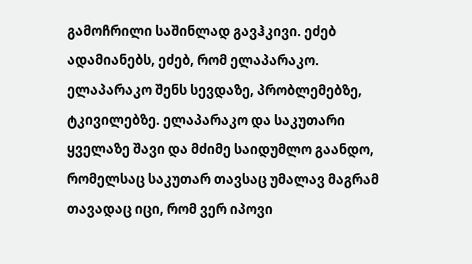გამოჩრილი საშინლად გავჰკივი. ეძებ ადამიანებს, ეძებ, რომ ელაპარაკო. ელაპარაკო შენს სევდაზე, პრობლემებზე, ტკივილებზე. ელაპარაკო და საკუთარი ყველაზე შავი და მძიმე საიდუმლო გაანდო, რომელსაც საკუთარ თავსაც უმალავ მაგრამ თავადაც იცი, რომ ვერ იპოვი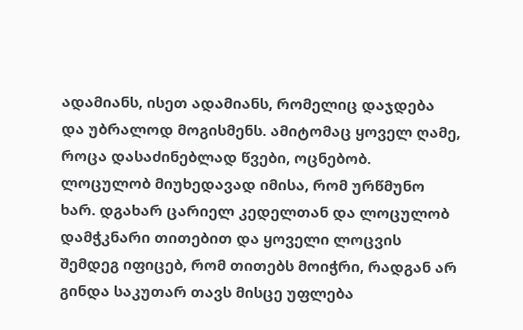ადამიანს, ისეთ ადამიანს, რომელიც დაჯდება და უბრალოდ მოგისმენს. ამიტომაც ყოველ ღამე, როცა დასაძინებლად წვები, ოცნებობ. ლოცულობ მიუხედავად იმისა, რომ ურწმუნო ხარ. დგახარ ცარიელ კედელთან და ლოცულობ დამჭკნარი თითებით და ყოველი ლოცვის შემდეგ იფიცებ, რომ თითებს მოიჭრი, რადგან არ გინდა საკუთარ თავს მისცე უფლება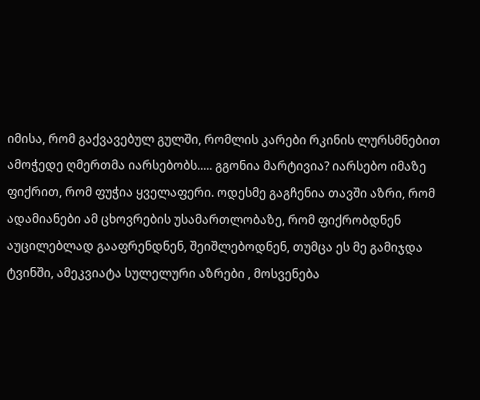იმისა, რომ გაქვავებულ გულში, რომლის კარები რკინის ლურსმნებით ამოჭედე ღმერთმა იარსებობს..... გგონია მარტივია? იარსებო იმაზე ფიქრით, რომ ფუჭია ყველაფერი. ოდესმე გაგჩენია თავში აზრი, რომ ადამიანები ამ ცხოვრების უსამართლობაზე, რომ ფიქრობდნენ აუცილებლად გააფრენდნენ, შეიშლებოდნენ, თუმცა ეს მე გამიჯდა ტვინში, ამეკვიატა სულელური აზრები , მოსვენება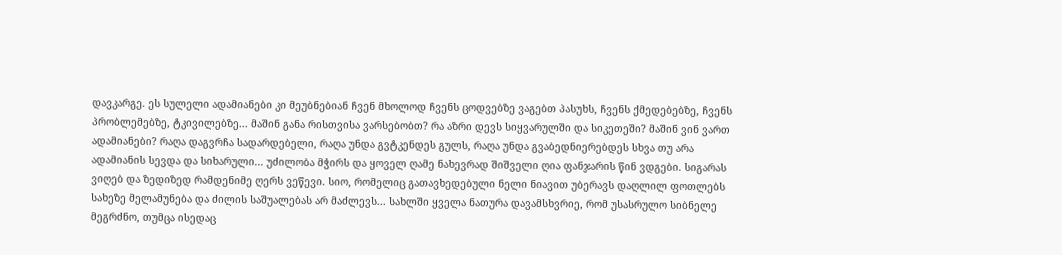დავკარგე. ეს სულელი ადამიანები კი მეუბნებიან ჩვენ მხოლოდ ჩვენს ცოდვებზე ვაგებთ პასუხს, ჩვენს ქმედებებზე, ჩვენს პრობლემებზე, ტკივილებზე... მაშინ განა რისთვისა ვარსებობთ? რა აზრი დევს სიყვარულში და სიკეთეში? მაშინ ვინ ვართ ადამიანები? რაღა დაგვრჩა სადარდებელი, რაღა უნდა გვტკენდეს გულს, რაღა უნდა გვაბედნიერებდეს სხვა თუ არა ადამიანის სევდა და სიხარული... უძილობა მჭირს და ყოველ ღამე ნახევრად შიშველი ღია ფანჯარის წინ ვდგები. სიგარას ვიღებ და ზედიზედ რამდენიმე ღერს ვეწევი. სიო, რომელიც გათავხედებული ნელი ნიავით უბერავს დაღლილ ფოთლებს სახეზე მელამუნება და ძილის საშუალებას არ მაძლევს... სახლში ყველა ნათურა დავამსხვრიე, რომ უსასრულო სიბნელე მეგრძნო, თუმცა ისედაც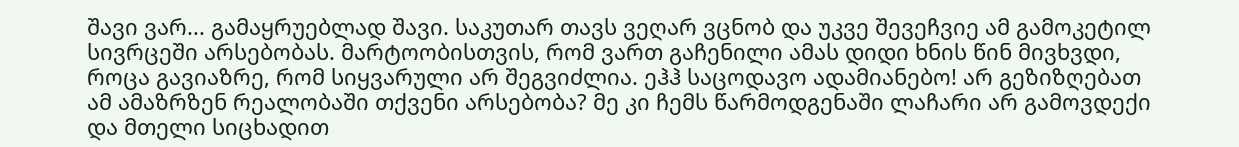შავი ვარ... გამაყრუებლად შავი. საკუთარ თავს ვეღარ ვცნობ და უკვე შევეჩვიე ამ გამოკეტილ სივრცეში არსებობას. მარტოობისთვის, რომ ვართ გაჩენილი ამას დიდი ხნის წინ მივხვდი, როცა გავიაზრე, რომ სიყვარული არ შეგვიძლია. ეჰჰ საცოდავო ადამიანებო! არ გეზიზღებათ ამ ამაზრზენ რეალობაში თქვენი არსებობა? მე კი ჩემს წარმოდგენაში ლაჩარი არ გამოვდექი და მთელი სიცხადით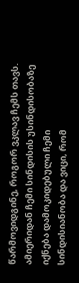წარმოვიდგინე, როგორ ვკლავ ჩემს თავს. ამიერიდან ჩემი სინდისის უსინდისობაზე იქნება დამოკიდებული ჩემი სინდისიანობა და ვიცი, რომ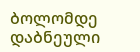ბოლომდე დაბნეული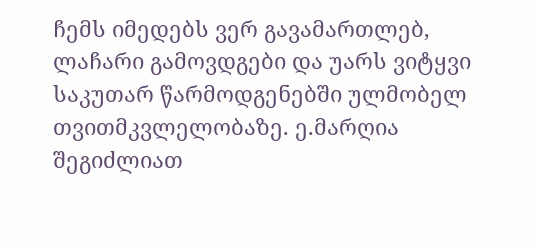ჩემს იმედებს ვერ გავამართლებ, ლაჩარი გამოვდგები და უარს ვიტყვი საკუთარ წარმოდგენებში ულმობელ თვითმკვლელობაზე. ე.მარღია
შეგიძლიათ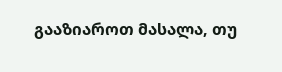გააზიაროთ მასალა, თუ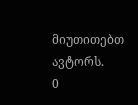მიუთითებთ ავტორს.
0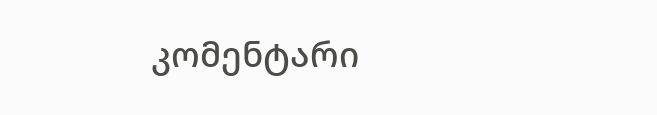კომენტარი